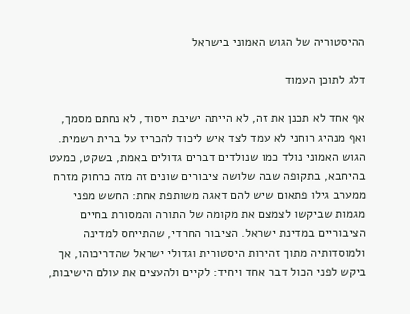ההיסטוריה של הגוש האמוני בישראל

דלג לתוכן העמוד

אף אחד לא תכנן את זה, לא הייתה ישיבת ייסוד, לא נחתם מסמך, ואף מנהיג רוחני לא עמד לצד איש ליכוד להכריז על ברית רשמית. הגוש האמוני נולד כמו שנולדים דברים גדולים באמת, בשקט, כמעט בהיחבא, בתקופה שבה שלושה ציבורים שונים זה מזה כרחוק מזרח ממערב גילו פתאום שיש להם דאגה משותפת אחת: החשש מפני מגמות שביקשו לצמצם את מקומה של התורה והמסורת בחיים הציבוריים במדינת ישראל. הציבור החרדי, שהתייחס למדינה ולמוסדותיה מתוך זהירות היסטורית וגדולי ישראל שהדריכוהו, אך ביקש לפני הכול דבר אחד ויחיד: לקיים ולהעצים את עולם הישיבות,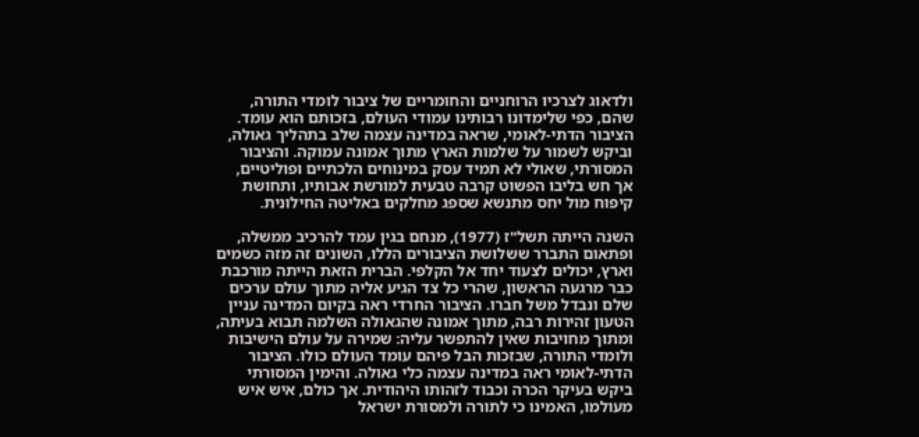ולדאוג לצרכיו הרוחניים והחומריים של ציבור לומדי התורה, שהם, כפי שלימדונו רבותינו עמודי העולם, בזכותם הוא עומד. הציבור הדתי-לאומי, שראה במדינה עצמה שלב בתהליך גאולה, וביקש לשמור על שלמות הארץ מתוך אמונה עמוקה. והציבור המסורתי, שאולי לא תמיד עסק במינוחים הלכתיים ופוליטיים, אך חש בליבו הפשוט קרבה טבעית למורשת אבותיו, ותחושת קיפוח מול יחס מתנשא שספג מחלקים באליטה החילונית.

השנה הייתה תשל"ז (1977), מנחם בגין עמד להרכיב ממשלה, ופתאום התברר ששלושת הציבורים הללו, השונים זה מזה כשמים וארץ, יכולים לצעוד יחד אל הקלפי. הברית הזאת הייתה מורכבת כבר מרגעה הראשון, שהרי כל צד הגיע אליה מתוך עולם ערכים שלם ונבדל משל חברו. הציבור החרדי ראה בקיום המדינה עניין הטעון זהירות רבה, מתוך אמונה שהגאולה השלמה תבוא בעיתה, ומתוך מחויבות שאין להתפשר עליה: שמירה על עולם הישיבות ולומדי התורה, שבזכות הבל פיהם עומד העולם כולו. הציבור הדתי-לאומי ראה במדינה עצמה כלי גאולה. והימין המסורתי ביקש בעיקר הכרה וכבוד לזהותו היהודית. אך כולם, איש איש מעולמו, האמינו כי לתורה ולמסורת ישראל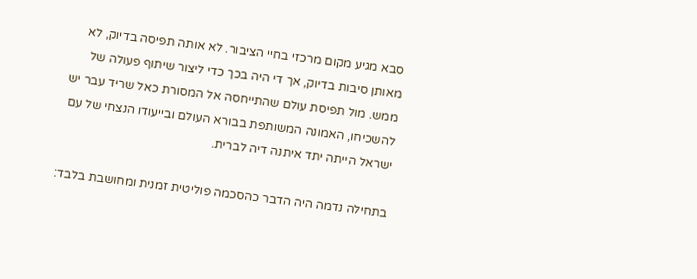סבא מגיע מקום מרכזי בחיי הציבור. לא אותה תפיסה בדיוק, לא מאותן סיבות בדיוק, אך די היה בכך כדי ליצור שיתוף פעולה של ממש. מול תפיסת עולם שהתייחסה אל המסורת כאל שריד עבר יש להשכיחו, האמונה המשותפת בבורא העולם ובייעודו הנצחי של עם ישראל הייתה יתד איתנה דיה לברית.

בתחילה נדמה היה הדבר כהסכמה פוליטית זמנית ומחושבת בלבד: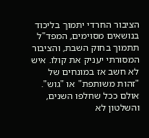הציבור החרדי יתמוך בליכוד בנושאים מסוימים, המפד"ל תתמוך בחוק השבת, והציבור המסורתי יעניק את קולו. איש לא חשב אז במונחים של "זהות משותפת" או "גוש". אולם ככל שחלפו השנים, והשלטון לא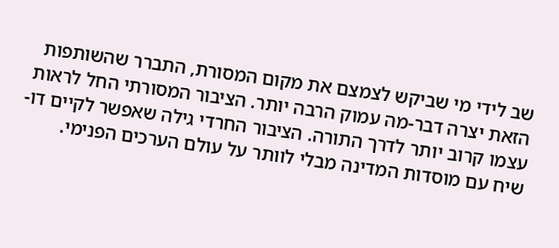שב לידי מי שביקש לצמצם את מקום המסורת, התברר שהשותפות הזאת יצרה דבר-מה עמוק הרבה יותר. הציבור המסורתי החל לראות עצמו קרוב יותר לדרך התורה. הציבור החרדי גילה שאפשר לקיים דו-שיח עם מוסדות המדינה מבלי לוותר על עולם הערכים הפנימי.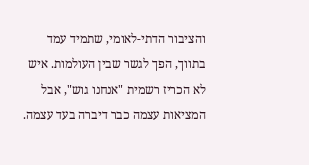והציבור הדתי-לאומי, שתמיד עמד בתווך, הפך לגשר שבין העולמות. איש לא הכריז רשמית "אנחנו גוש", אבל המציאות עצמה כבר דיברה בעד עצמה.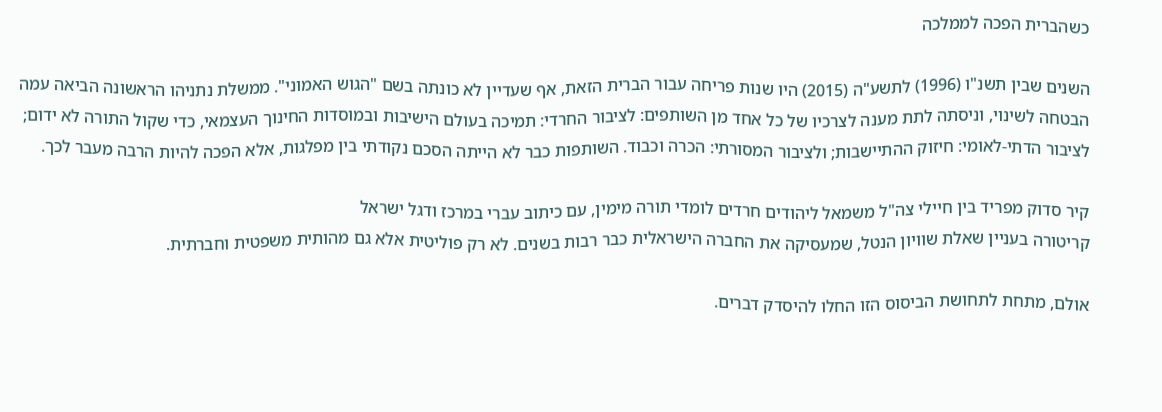כשהברית הפכה לממלכה

השנים שבין תשנ"ו (1996) לתשע"ה (2015) היו שנות פריחה עבור הברית הזאת, אף שעדיין לא כונתה בשם "הגוש האמוני". ממשלת נתניהו הראשונה הביאה עמה הבטחה לשינוי, וניסתה לתת מענה לצרכיו של כל אחד מן השותפים: לציבור החרדי: תמיכה בעולם הישיבות ובמוסדות החינוך העצמאי, כדי שקול התורה לא ידום; לציבור הדתי-לאומי: חיזוק ההתיישבות; ולציבור המסורתי: הכרה וכבוד. השותפות כבר לא הייתה הסכם נקודתי בין מפלגות, אלא הפכה להיות הרבה מעבר לכך.

קיר סדוק מפריד בין חיילי צה"ל משמאל ליהודים חרדים לומדי תורה מימין, עם כיתוב עברי במרכז ודגל ישראל
קריטורה בעניין שאלת שוויון הנטל, שמעסיקה את החברה הישראלית כבר רבות בשנים. לא רק פוליטית אלא גם מהותית משפטית וחברתית.

אולם, מתחת לתחושת הביסוס הזו החלו להיסדק דברים.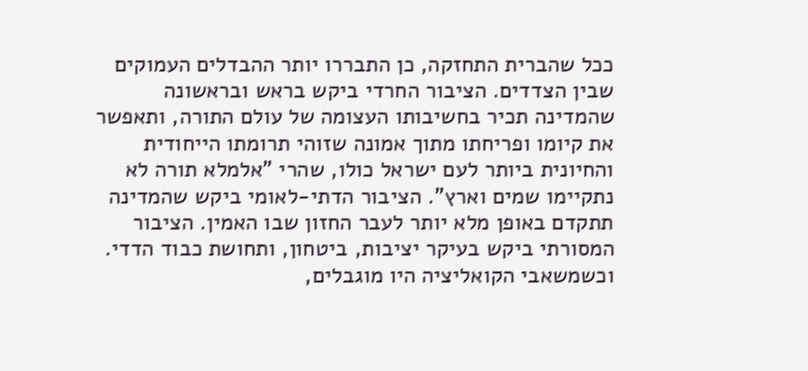ככל שהברית התחזקה, כן התבררו יותר ההבדלים העמוקים שבין הצדדים. הציבור החרדי ביקש בראש ובראשונה שהמדינה תכיר בחשיבותו העצומה של עולם התורה, ותאפשר את קיומו ופריחתו מתוך אמונה שזוהי תרומתו הייחודית והחיונית ביותר לעם ישראל כולו, שהרי "אלמלא תורה לא נתקיימו שמים וארץ". הציבור הדתי-לאומי ביקש שהמדינה תתקדם באופן מלא יותר לעבר החזון שבו האמין. הציבור המסורתי ביקש בעיקר יציבות, ביטחון, ותחושת כבוד הדדי. וכשמשאבי הקואליציה היו מוגבלים,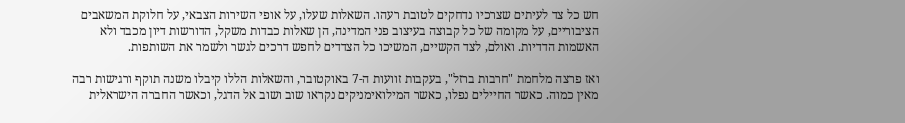חש כל צד לעיתים שצרכיו נדחקים לטובת רעהו. השאלות שעלו, על אופי השירות הצבאי, על חלוקת המשאבים הציבוריים, על מקומה של כל קבוצה בעיצוב פני המדינה, הן שאלות כבדות משקל, הדורשות דיון מכבד ולא האשמות הדדיות. ואולם, לצד הקשיים, המשיכו כל הצדדים לחפש דרכים לגשר ולשמר את השותפות.

ואז פרצה מלחמת "חרבות ברזל", בעקבות זוועות ה-7 באוקטובר, והשאלות הללו קיבלו משנה תוקף ורגישות רבה מאין כמוה. כאשר החיילים נפלו, כאשר המילואימניקים נקראו שוב ושוב אל הדגל, וכאשר החברה הישראלית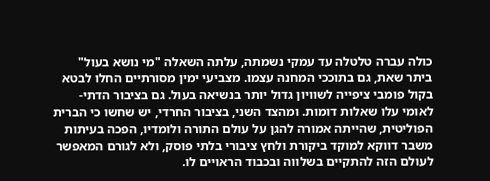כולה עברה טלטלה עד עמקי נשמתה, עלתה השאלה "מי נושא בעול" ביתר שאת, גם בתוככי המחנה עצמו. מצביעי ימין מסורתיים החלו לבטא בקול פומבי ציפייה לשוויון גדול יותר בנשיאה בעול. גם בציבור הדתי-לאומי עלו שאלות דומות. ומהצד השני, בציבור החרדי, יש שחשו כי הברית הפוליטית, שהייתה אמורה להגן על עולם התורה ולומדיו, הפכה בעיתות משבר דווקא למוקד ביקורת ולחץ ציבורי בלתי פוסק, ולא לגורם המאפשר לעולם הזה להתקיים בשלווה ובכבוד הראויים לו.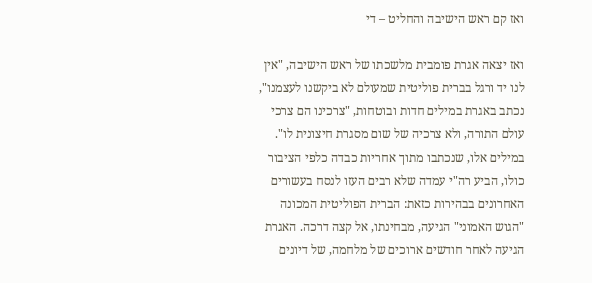ואז קם ראש הישיבה והחליט – די

ואז יצאה אגרת פומבית מלשכתו של ראש הישיבה, "אין לנו יד ורגל בברית פוליטית שמעולם לא ביקשנו לעצמנו", נכתב באגרת במילים חדות ובוטחות, "צרכינו הם צרכי עולם התורה, ולא צרכיה של שום מסגרת חיצונית לו". במילים אלו, שנכתבו מתוך אחריות כבדה כלפי הציבור כולו, הביע רה"י עמדה שלא רבים העזו לנסח בעשורים האחרונים בבהירות כזאת: הברית הפוליטית המכונה "הגוש האמוני" הגיעה, מבחינתו, אל קצה דרכה. האגרת הגיעה לאחר חודשים ארוכים של מלחמה, של דיונים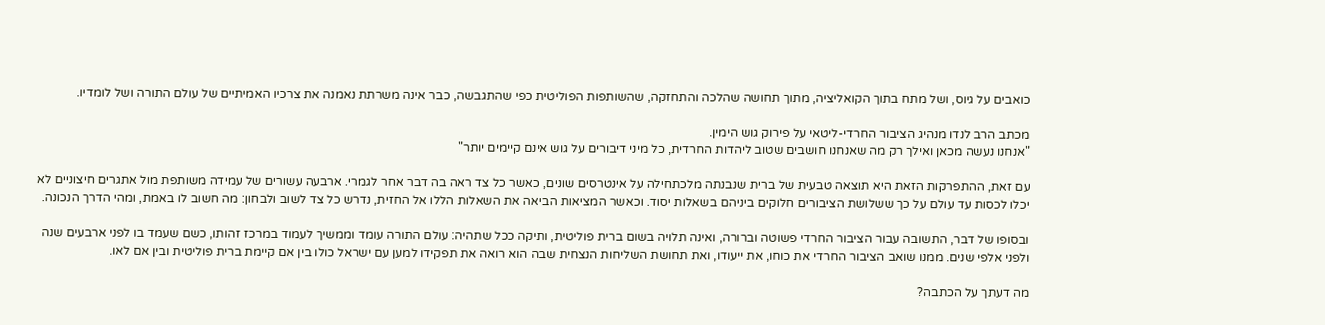כואבים על גיוס, ושל מתח בתוך הקואליציה, מתוך תחושה שהלכה והתחזקה, שהשותפות הפוליטית כפי שהתגבשה, כבר אינה משרתת נאמנה את צרכיו האמיתיים של עולם התורה ושל לומדיו.

מכתב הרב לנדו מנהיג הציבור החרדי-ליטאי על פירוק גוש הימין.
"אנחנו נעשה מכאן ואילך רק מה שאנחנו חושבים שטוב ליהדות החרדית, כל מיני דיבורים על גוש אינם קיימים יותר"

עם זאת, ההתפרקות הזאת היא תוצאה טבעית של ברית שנבנתה מלכתחילה על אינטרסים שונים, כאשר כל צד ראה בה דבר אחר לגמרי. ארבעה עשורים של עמידה משותפת מול אתגרים חיצוניים לא יכלו לכסות עד עולם על כך ששלושת הציבורים חלוקים ביניהם בשאלות יסוד. וכאשר המציאות הביאה את השאלות הללו אל החזית, נדרש כל צד לשוב ולבחון: מה חשוב לו באמת, ומהי הדרך הנכונה.

ובסופו של דבר, התשובה עבור הציבור החרדי פשוטה וברורה, ואינה תלויה בשום ברית פוליטית, ותיקה ככל שתהיה: עולם התורה עומד וממשיך לעמוד במרכז זהותו, כשם שעמד בו לפני ארבעים שנה ולפני אלפי שנים. ממנו שואב הציבור החרדי את כוחו, את ייעודו, ואת תחושת השליחות הנצחית שבה הוא רואה את תפקידו למען עם ישראל כולו בין אם קיימת ברית פוליטית ובין אם לאו.

מה דעתך על הכתבה?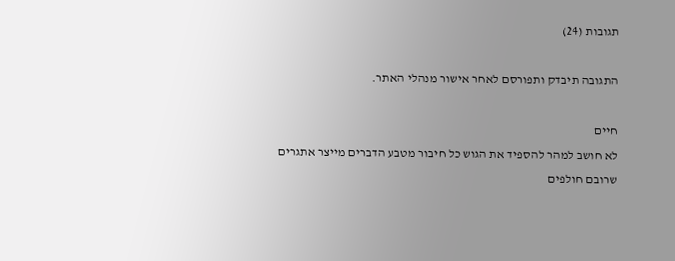תגובות (24)

התגובה תיבדק ותפורסם לאחר אישור מנהלי האתר.

חיים
לא חושב למהר להספיד את הגוש כל חיבור מטבע הדברים מייצר אתגרים שרובם חולפים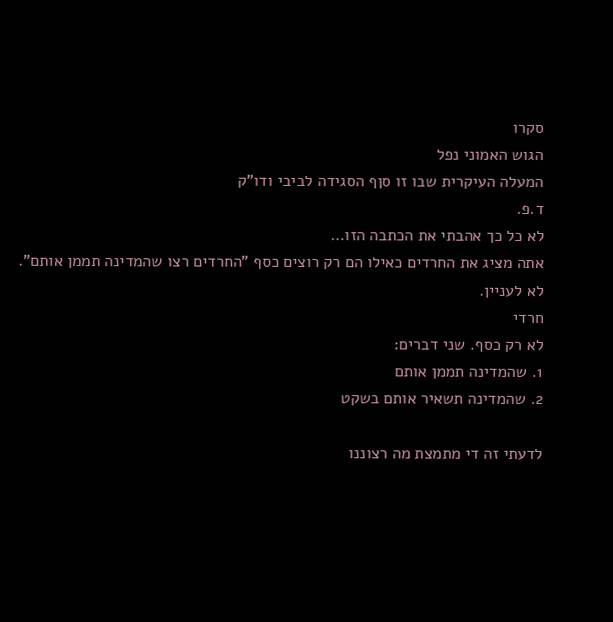סקרו
הגוש האמוני נפל
המעלה העיקרית שבו זו סןף הסגידה לביבי ודו"ק
ד.פ.
לא כל כך אהבתי את הכתבה הזו…
אתה מציג את החרדים כאילו הם רק רוצים כסף "החרדים רצו שהמדינה תממן אותם".
לא לעניין.
חרדי
לא רק כסף. שני דברים:
1. שהמדינה תממן אותם
2. שהמדינה תשאיר אותם בשקט

לדעתי זה די מתמצת מה רצוננו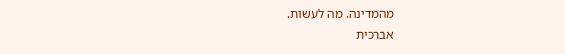מהמדינה. מה לעשות.
אברכית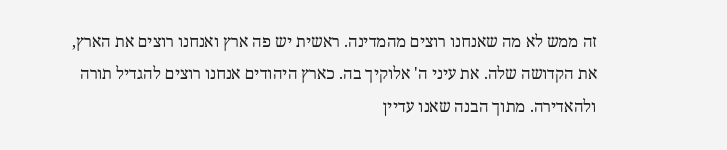זה ממש לא מה שאנחנו רוצים מהמדינה. ראשית יש פה ארץ ואנחנו רוצים את הארץ, את הקדושה שלה. את עיני ה' אלוקיך בה. כארץ היהודים אנחנו רוצים להגדיל תורה ולהאדירה. מתוך הבנה שאנו עדיין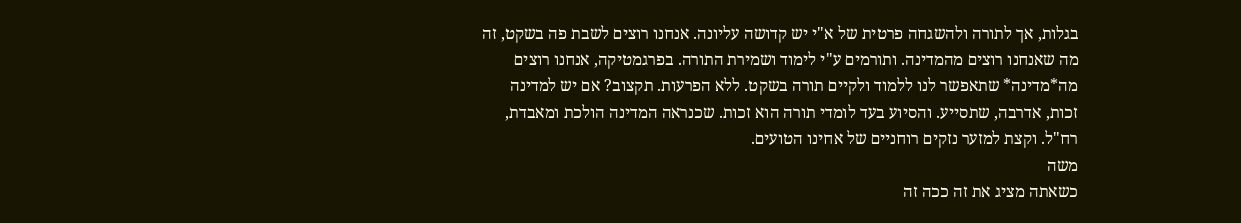בגלות, אך לתורה ולהשגחה פרטית של א"י יש קדושה עליונה. אנחנו רוצים לשבת פה בשקט, זה מה שאנחנו רוצים מהמדינה. ותורמים ע"י לימוד ושמירת התורה. בפרגמטיקה, אנחנו רוצים מה*מדינה* שתאפשר לנו ללמוד ולקיים תורה בשקט. ללא הפרעות. תקצוב? אם יש למדינה זכות, אדרבה, שתסייע. והסיוע בעד לומדי תורה הוא זכות. שכנראה המדינה הולכת ומאבדת, רח"ל. וקצת למזער נזקים רוחניים של אחינו הטועים.
משה
כשאתה מציג את זה ככה זה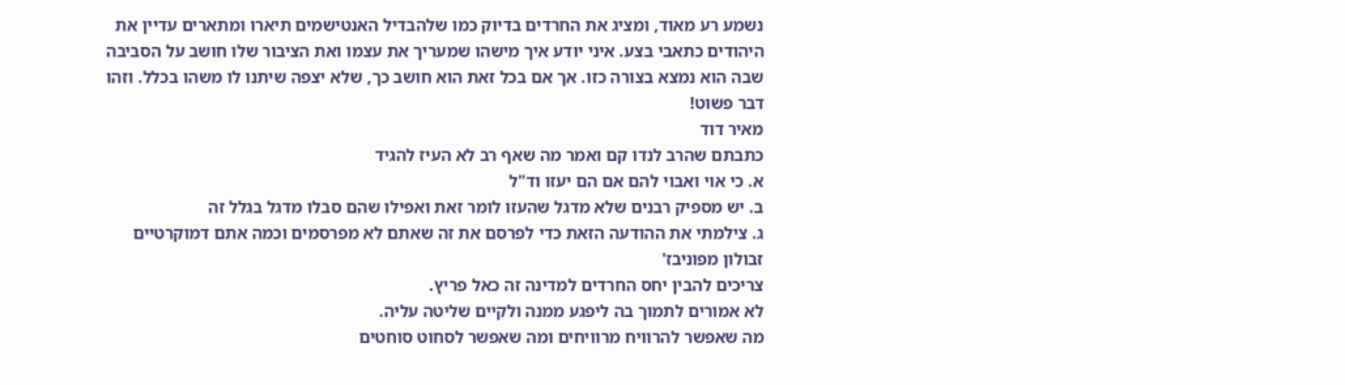נשמע רע מאוד, ומציג את החרדים בדיוק כמו שלהבדיל האנטישמים תיארו ומתארים עדיין את היהודים כתאבי בצע. איני יודע איך מישהו שמעריך את עצמו ואת הציבור שלו חושב על הסביבה שבה הוא נמצא בצורה כזו. אך אם בכל זאת הוא חושב כך, שלא יצפה שיתנו לו משהו בכלל. וזהו דבר פשוט!
מאיר דוד
כתבתם שהרב לנדו קם ואמר מה שאף רב לא העיז להגיד
א. כי אוי ואבוי להם אם הם יעזו וד"ל
ב. יש מספיק רבנים שלא מדגל שהעזו לומר זאת ואפילו שהם סבלו מדגל בגלל זה
ג. צילמתי את ההודעה הזאת כדי לפרסם את זה שאתם לא מפרסמים וכמה אתם דמוקרטיים
זבולון מפוניבז'
צריכים להבין יחס החרדים למדינה זה כאל פריץ.
לא אמורים לתמוך בה ליפגע ממנה ולקיים שליטה עליה.
מה שאפשר להרוויח מרוויחים ומה שאפשר לסחוט סוחטים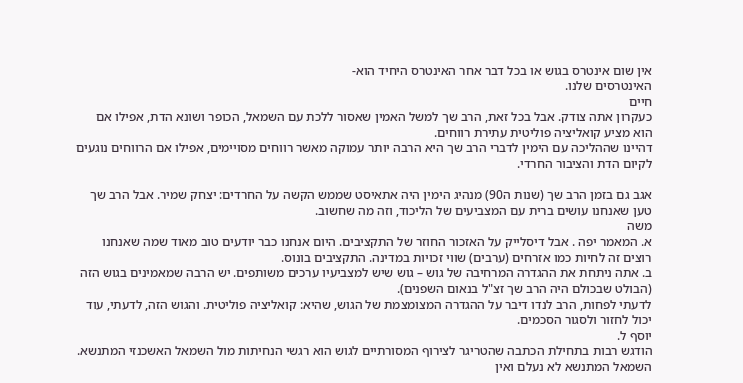אין שום אינטרס בגוש או בכל דבר אחר האינטרס היחיד הוא-
האינטרסים שלנו.
חיים
כעקרון אתה צודק. אבל בכל זאת, הרב שך למשל האמין שאסור ללכת עם השמאל, הכופר ושונא הדת, אפילו אם הוא מציע קואליציה פוליטית עתירת רווחים.
דהיינו שההליכה עם הימין לדברי הרב שך היא הרבה יותר עמוקה מאשר רווחים מסויימים, אפילו אם הרווחים נוגעים לקיום הדת והציבור החרדי.

אגב גם בזמן הרב שך (שנות ה90) מנהיג הימין היה אתאיסט שממש הקשה על החרדים: יצחק שמיר. אבל הרב שך טען שאנחנו עושים ברית עם המצביעים של הליכוד, וזה מה שחשוב.
משה
א. המאמר יפה . אבל דיסלייק על האזכור החוזר של התקציבים. היום אנחנו כבר יודעים טוב מאוד שמה שאנחנו רוצים זה לחיות כמו אזרחים (ערבים) שווי זכויות במדינה. התקציבים בונוס.
ב. אתה ניתחת את ההגדרה המרחיבה של גוש – גוש שיש למצביעיו ערכים משותפים. יש הרבה שמאמינים בגוש הזה (הבולט שבכולם היה הרב שך זצ"ל בנאום השפנים).
לדעתי לפחות, הרב לנדו דיבר על ההגדרה המצומצמת של הגוש, שהיא: קואליציה פוליטית. והגוש הזה, לדעתי, עוד יכול לחזור ולסגור הסכמים.
יוסף ל.
הודגש רבות בתחילת הכתבה שהטריגר לצירוף המסורתיים לגוש הוא רגשי הנחיתות מול השמאל האשכנזי המתנשא. השמאל המתנשא לא נעלם ואין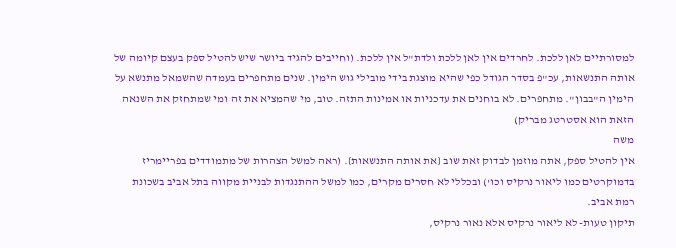למסורתיים לאן ללכת. לחרדים אין לאן ללכת ולדת"ל אין ללכת. (וחייבים להגיד ביושר שיש להטיל ספק בעצם קיומה של אותה התנשאות, עכ"פ בסדר הגודל כפי שהיא מוצגת בידי מובילי גוש הימין. שנים מתחפרים בעמדה שהשמאל מתנשא על הימין ה"בבון". מתחפרים. לא בוחנים את עדכניות או אמינות התזה. טוב, מי שהמציא את זה ומי שמתחזק את השנאה הזאת הוא אסטרטג מבריק)
משה
אין להטיל ספק, אתה מוזמן לבדוק זאת שוב {את אותה התנשאות}. (ראה למשל הצהרות של מתמודדים בפריימריז בדמוקרטים כמו ליאור נרקיס וכו') ובכללי לא חסרים מקרים, כמו למשל ההתנגדות לבניית מקווה בתל אביב בשכונת רמת אביב.
תיקון טעות- לא ליאור נרקיס אלא נאור נרקיס,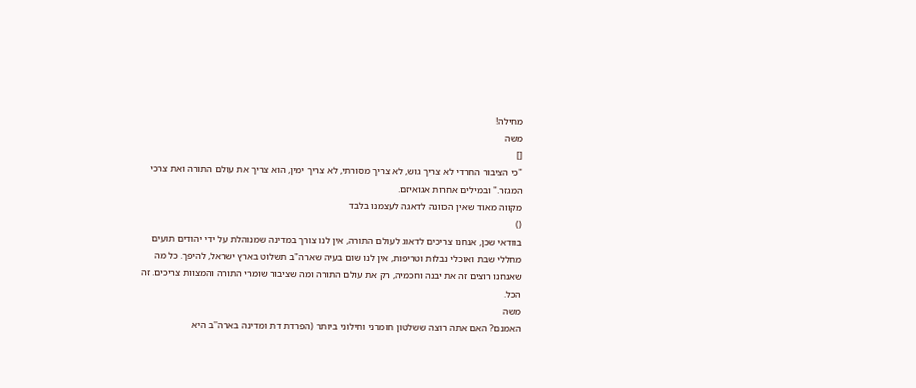מחילה!
משה
[]
"כי הציבור החרדי לא צריך גוש, לא צריך מסורתי, לא צריך ימין, הוא צריך את עולם התורה ואת צרכי המגזר." ובמילים אחרות אגואיזם.
מקווה מאוד שאין הכוונה לדאגה לעצמנו בלבד
()
בוודאי שכן, אנחנו צריכים לדאוג לעולם התורה, אין לנו צורך במדינה שמנוהלת על ידי יהודים תועים מחללי שבת ואוכלי נבלות וטריפות, אין לנו שום בעיה שארה"ב תשלוט בארץ ישראל, להיפך. כל מה שאנחנו רוצים זה את יבנה וחכמיה, רק את עולם התורה ומה שציבור שומרי התורה והמצוות צריכים. זה הכל.
משה
האמנם? האם אתה רוצה ששלטון חומרני וחילוני ביותר (הפרדת דת ומדינה בארה''ב היא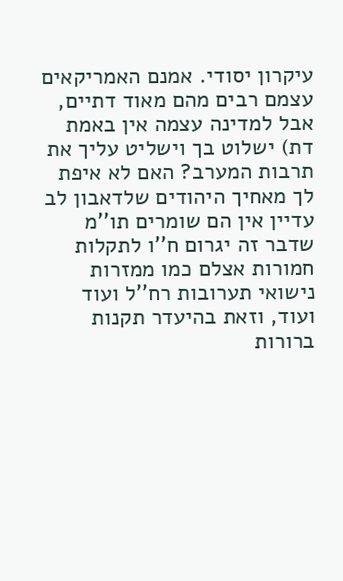עיקרון יסודי. אמנם האמריקאים עצמם רבים מהם מאוד דתיים, אבל למדינה עצמה אין באמת דת) ישלוט בך וישליט עליך את תרבות המערב? האם לא איפת לך מאחיך היהודים שלדאבון לב עדיין אין הם שומרים תו''מ שדבר זה יגרום ח''ו לתקלות חמורות אצלם כמו ממזרות נישואי תערובות רח''ל ועוד ועוד, וזאת בהיעדר תקנות ברורות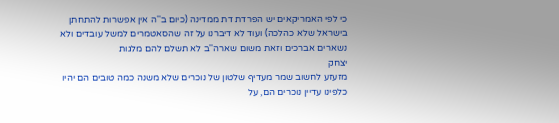כי לפי האמריקאים יש הפרדת דת ממדינה (כיום ב''ה אין אפשרות להתחתן בישראל שלא כהלכה) ועוד לא דיברנו על זה שהסאטמרים למשל עובדים ולא נשארים אברכים וזאת משום שארה''ב לא תשלם להם מלגות
יצחק
מזעזע לחשוב שמר מעדיף שלטון של נוכרים שלא משנה כמה טובים הם יהיו כלפינו עדיין נוכרים הם, על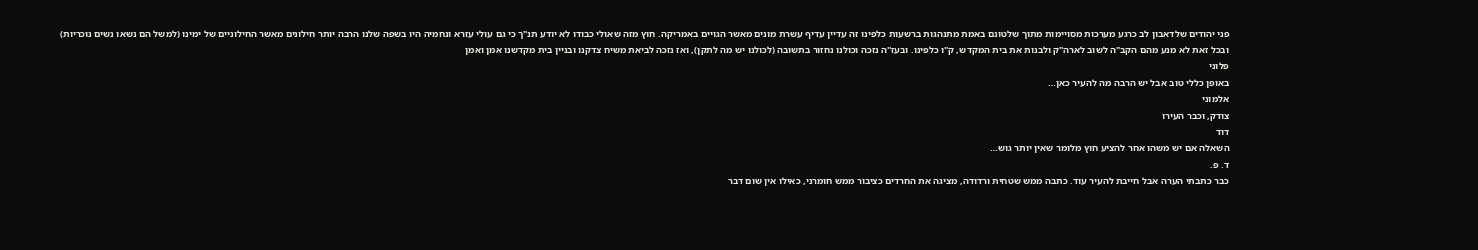פני יהודים שלדאבון לב כרגע מערכות מסויימות מתוך שלטונם באמת מתנהגות ברשעות כלפינו זה עדיין עדיף עשרת מונים מאשר הגויים באמריקה. חוץ מזה שאולי כבודו לא יודע תנ''ך כי גם עולי עזרא ונחמיה היו בשפה שלנו הרבה יותר חילונים מאשר החילוניים של ימינו (למשל הם נשאו נשים נוכריות) ובכל זאת לא מנע מהם הקב''ה לשוב לארה''ק ולבנות את בית המקדש, ק''ו כלפינו. ובעז''ה נזכה וכולנו נחזור בתשובה (לכולנו יש מה לתקן), ואז נזכה לביאת משיח צדקנו ובניין בית מקדשנו אמן ואמן
פלוני
באופן כללי טוב אבל יש הרבה מה להעיר כאן…
אלמוני
צודק, וכבר העירו
דוד
השאלה אם יש משהו אחר להציע חוץ מלומר שאין יותר גוש…
ד. פ.
כבר כתבתי הערה אבל חייבת להעיר עוד. כתבה ממש שטחית ורדודה, מציגה את החרדים כציבור ממש חומרני, כאילו אין שום דבר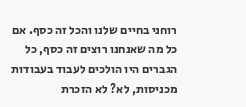רוחני בחיים שלנו והכל זה כסף. אם כל מה שאנחנו רוצים זה כסף, כל הגברים היו הולכים לעבוד בעבודות מכניסות, לא? לא הזכרת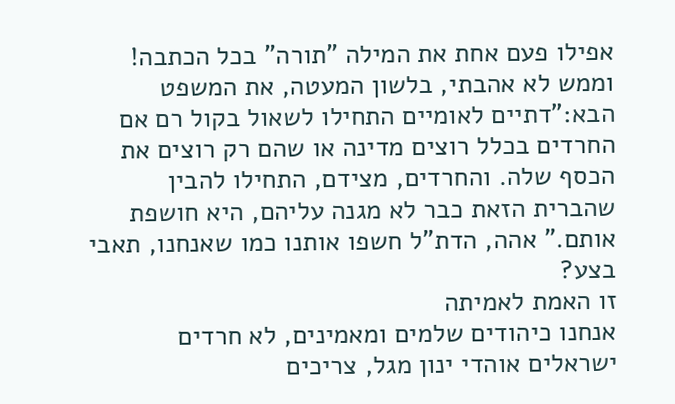אפילו פעם אחת את המילה "תורה" בכל הכתבה!
וממש לא אהבתי, בלשון המעטה, את המשפט הבא:"דתיים לאומיים התחילו לשאול בקול רם אם החרדים בכלל רוצים מדינה או שהם רק רוצים את הכסף שלה. והחרדים, מצידם, התחילו להבין שהברית הזאת כבר לא מגנה עליהם, היא חושפת אותם." אהה, הדת"ל חשפו אותנו כמו שאנחנו, תאבי בצע?
זו האמת לאמיתה
אנחנו כיהודים שלמים ומאמינים, לא חרדים ישראלים אוהדי ינון מגל, צריכים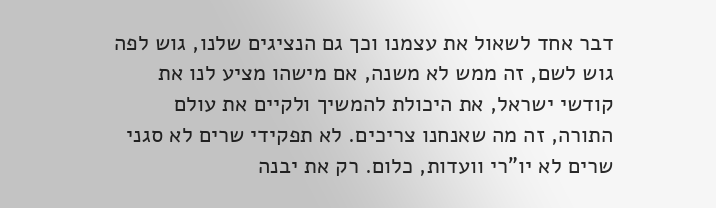דבר אחד לשאול את עצמנו וכך גם הנציגים שלנו, גוש לפה גוש לשם, זה ממש לא משנה, אם מישהו מציע לנו את קודשי ישראל, את היכולת להמשיך ולקיים את עולם התורה, זה מה שאנחנו צריכים. לא תפקידי שרים לא סגני שרים לא יו"רי וועדות, כלום. רק את יבנה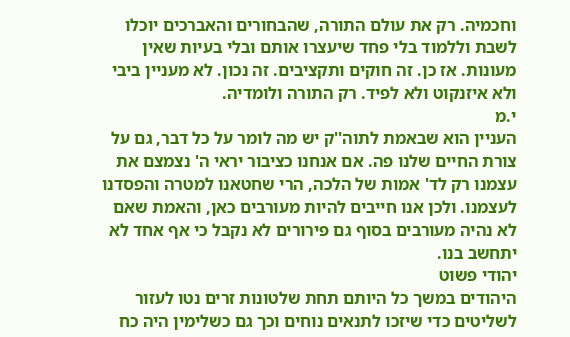וחכמיה. רק את עולם התורה, שהבחורים והאברכים יוכלו לשבת וללמוד בלי פחד שיעצרו אותם ובלי בעיות שאין מעונות. אז כן. זה חוקים ותקציבים. זה נכון. לא מעניין ביבי ולא איזנקוט ולא לפיד. רק התורה ולומדיה.
י.מ
העניין הוא שבאמת לתוה''ק יש מה לומר על כל דבר, גם על צורת החיים שלנו פה. אם אנחנו כציבור יראי ה' נצמצם את עצמנו רק לד' אמות של הלכה, הרי שחטאנו למטרה והפסדנו לעצמנו. ולכן אנו חייבים להיות מעורבים כאן, והאמת שאם לא נהיה מעורבים בסוף גם פירורים לא נקבל כי אף אחד לא יתחשב בנו.
יהודי פשוט
היהודים במשך כל היותם תחת שלטונות זרים נטו לעזור לשליטים כדי שיזכו לתנאים נוחים וכך גם כשלימין היה כח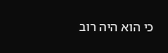כי הוא היה רוב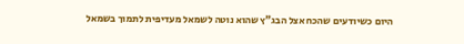היום כשיודעים שהכח אצל הבג"ץ שהוא נוטה לשמאל מעדיפית לתמוך בשמאל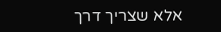אלא שצריך דרך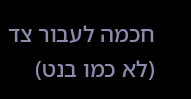חכמה לעבור צד (לא כמו בנט)